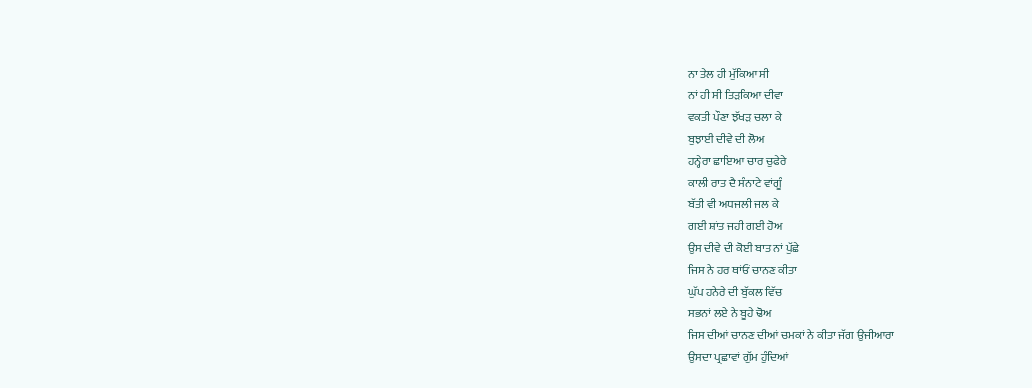ਨਾ ਤੇਲ ਹੀ ਮੁੱਕਿਆ ਸੀ
ਨਾਂ ਹੀ ਸੀ ਤਿੜਕਿਆ ਦੀਵਾ
ਵਕਤੀ ਪੌਣਾ ਝੱਖੜ ਚਲਾ ਕੇ
ਬੁਝਾਈ ਦੀਵੇ ਦੀ ਲੋਅ
ਹਨ੍ਹੇਰਾ ਛਾਇਆ ਚਾਰ ਚੁਫੇਰੇ
ਕਾਲੀ ਰਾਤ ਦੈ ਸੰਨਾਟੇ ਵਾਂਗੂੰ
ਬੱਤੀ ਵੀ ਅਧਜਲੀ ਜਲ ਕੇ
ਗਈ ਸ਼ਾਂਤ ਜਹੀ ਗਈ ਹੋਅ
ਉਸ ਦੀਵੇ ਦੀ ਕੋਈ ਬਾਤ ਨਾਂ ਪੁੱਛੇ
ਜਿਸ ਨੇ ਹਰ ਥਾਂਓਂ ਚਾਨਣ ਕੀਤਾ
ਘੁੱਪ ਹਨੇਰੇ ਦੀ ਬੁੱਕਲ ਵਿੱਚ
ਸਭਨਾਂ ਲਏ ਨੇ ਬੂਹੇ ਢੋਅ
ਜਿਸ ਦੀਆਂ ਚਾਨਣ ਦੀਆਂ ਚਮਕਾਂ ਨੇ ਕੀਤਾ ਜੱਗ ਉਜੀਆਰਾ
ਉਸਦਾ ਪ੍ਰਛਾਵਾਂ ਗੁੱਮ ਹੁੰਦਿਆਂ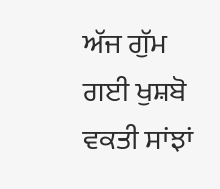ਅੱਜ ਗੁੱਮ ਗਈ ਖੁਸ਼ਬੋ
ਵਕਤੀ ਸਾਂਝਾਂ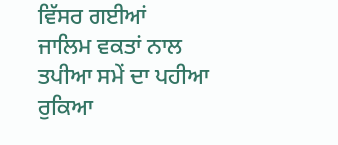ਵਿੱਸਰ ਗਈਆਂ
ਜਾਲਿਮ ਵਕਤਾਂ ਨਾਲ
ਤਪੀਆ ਸਮੇਂ ਦਾ ਪਹੀਆ ਰੁਕਿਆ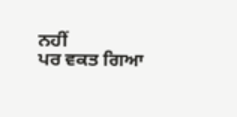ਨਹੀਂ
ਪਰ ਵਕਤ ਗਿਆ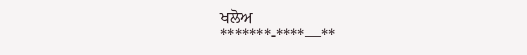ਖਲੋਅ
*******-****—**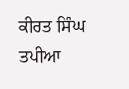ਕੀਰਤ ਸਿੰਘ ਤਪੀਆ